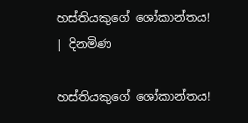හස්තියකුගේ ශෝකාන්තය! | දිනමිණ

හස්තියකුගේ ශෝකාන්තය!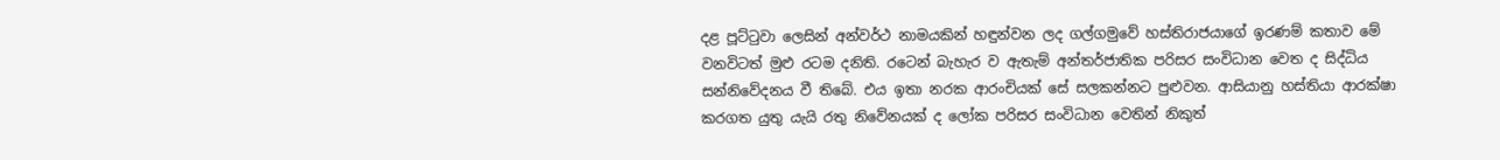දළ පූට්ටුවා ලෙසින් අන්වර්ථ නාමයකින් හඳුන්වන ලද ගල්ගමුවේ හස්තිරාජයාගේ ඉරණම් කතාව මේ වනවිටත් මුළු රටම දනිති. රටෙන් බැහැර ව ඇතැම් අන්තර්ජාතික පරිසර සංවිධාන වෙත ද සිද්ධිය සන්නිවේදනය වී තිබේ. එය ඉතා නරක ආරංචියක් සේ සලකන්නට පුළුවන. ආසියානු හස්තියා ආරක්ෂා කරගත යුතු යැයි රතු නිවේනයක් ද ලෝක පරිසර සංවිධාන වෙතින් නිකුත්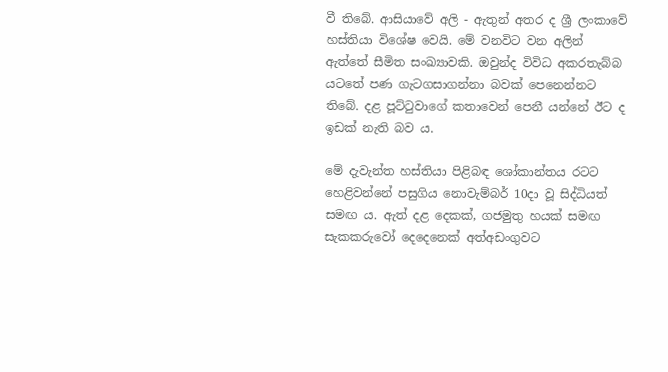වී තිබේ. ආසියාවේ අලි - ඇතුන් අතර ද ශ්‍රී ලංකාවේ හස්තියා විශේෂ වෙයි. මේ වනවිට වන අලින් ඇත්තේ සීමිත සංඛ්‍යාවකි. ඔවුන්ද විවිධ අකරතැබ්බ යටතේ පණ ගැටගසාගන්නා බවක් පෙනෙන්නට තිබේ. දළ පූට්ටුවාගේ කතාවෙන් පෙනී යන්නේ ඊට ද ඉඩක් නැති බව ය.

මේ දැවැන්ත හස්තියා පිළිබඳ ශෝකාන්තය රටට හෙළිවන්නේ පසුගිය නොවැම්බර් 10දා වූ සිද්ධියත් සමඟ ය. ඇත් දළ දෙකක්, ගජමුතු හයක් සමඟ සැකකරුවෝ දෙදෙනෙක් අත්අඩංගුවට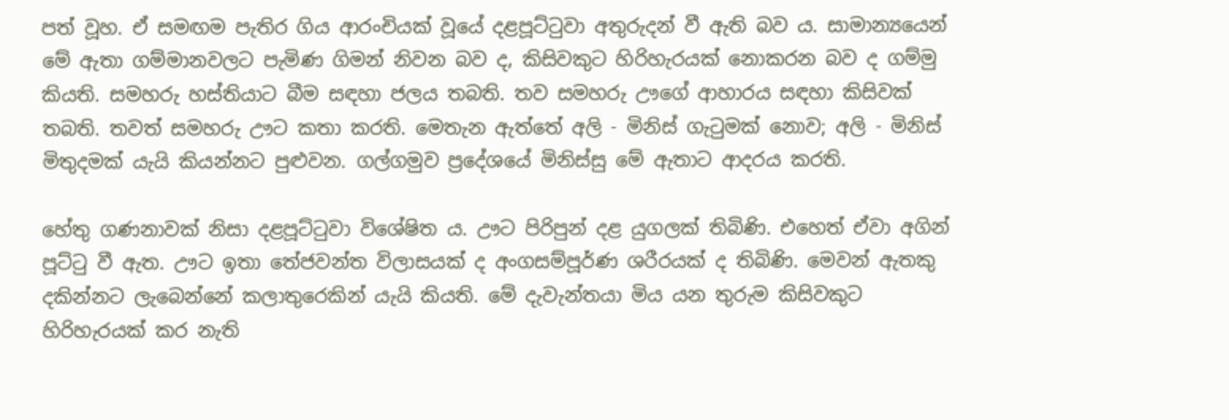පත් වූහ. ඒ සමඟම පැතිර ගිය ආරංචියක් වූයේ දළපූට්ටුවා අතුරුදන් වී ඇති බව ය. සාමාන්‍යයෙන් මේ ඇතා ගම්මානවලට පැමිණ ගිමන් නිවන බව ද, කිසිවකුට හිරිහැරයක් නොකරන බව ද ගම්මු කියති. සමහරු හස්තියාට බීම සඳහා ජලය තබති. තව සමහරු ඌගේ ආහාරය සඳහා කිසිවක් තබති. තවත් සමහරු ඌට කතා කරති. මෙතැන ඇත්තේ අලි - මිනිස් ගැටුමක් නොව; අලි - මිනිස් මිතුදමක් යැයි කියන්නට පුළුවන. ගල්ගමුව ප්‍රදේශයේ මිනිස්සු මේ ඇතාට ආදරය කරති.

හේතු ගණනාවක් නිසා දළපූට්ටුවා විශේෂිත ය. ඌට පිරිපුන් දළ යුගලක් තිබිණි. එහෙත් ඒවා අගින් පූට්ටු වී ඇත. ඌට ඉතා තේජවන්ත විලාසයක් ද අංගසම්පූර්ණ ශරීරයක් ද තිබිණි. මෙවන් ඇතකු දකින්නට ලැබෙන්නේ කලාතුරෙකින් යැයි කියති. මේ දැවැන්තයා මිය යන තුරුම කිසිවකුට හිරිහැරයක් කර නැති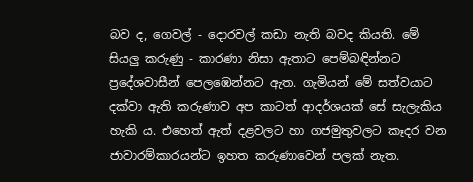බව ද, ගෙවල් - දොරවල් කඩා නැති බවද කියති. මේ සියලු කරුණු - කාරණා නිසා ඇතාට පෙම්බඳින්නට ප්‍රදේශවාසීන් පෙ‍ලඹෙන්නට ඇත. ගැමියන් මේ සත්වයාට දක්වා ඇති කරුණාව අප කාටත් ආදර්ශයක් සේ සැලැකිය හැකි ය. එහෙත් ඇත් දළවලට හා ගජමුතුවලට කෑදර වන ජාවාරම්කාරයන්ට ඉහත කරුණාවෙන් පලක් නැත.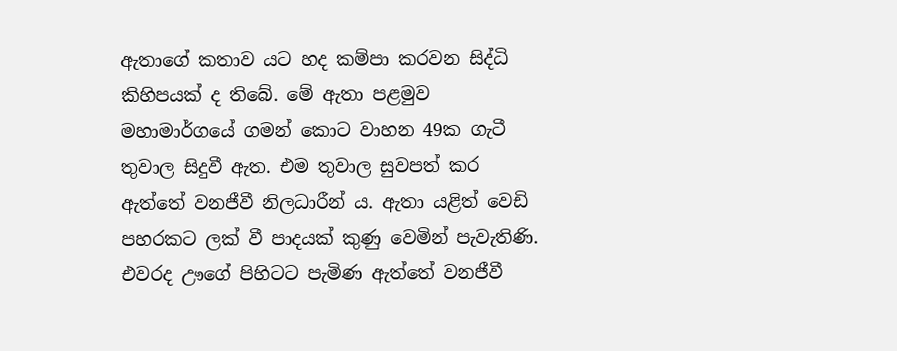ඇතාගේ කතාව යට හද කම්පා කරවන සිද්ධි කිහිපයක් ද තිබේ. මේ ඇතා පළමුව මහාමාර්ගයේ ගමන් කොට වාහන 49ක ගැටී තුවාල සිදුවී ඇත. එම තුවාල සුවපත් කර ඇත්තේ වනජීවී නිලධාරීන් ය. ඇතා යළිත් වෙඩි පහරකට ලක් වී පාදයක් කුණු වෙමින් පැවැතිණි. එවරද ඌගේ පිහිටට පැමිණ ඇත්තේ වනජීවී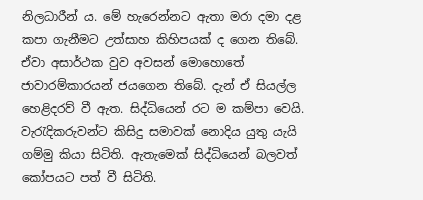නිලධාරීන් ය. මේ හැරෙන්නට ඇතා මරා දමා දළ කපා ගැනීමට උත්සාහ කිහිපයක් ද ගෙන තිබේ. ඒවා අසාර්ථක වුව අවසන් මොහොතේ ජාවාරම්කාරයන් ජයගෙන තිබේ. දැන් ඒ සියල්ල හෙළිදරව් වී ඇත. සිද්ධියෙන් රට ම කම්පා වෙයි. වැරැදිකරුවන්ට කිසිදු සමාවක් නොදිය යුතු යැයි ගම්මු කියා සිටිති. ඇතැමෙක් සිද්ධියෙන් බලවත් කෝපයට පත් වී සිටිති.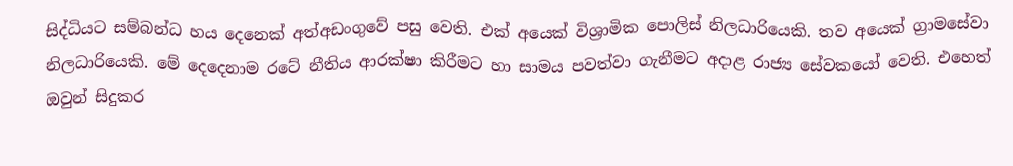සිද්ධියට සම්බන්ධ හය දෙනෙක් අත්අඩංගුවේ පසු වෙති. එක් අයෙක් විශ්‍රාමික පොලිස් නිලධාරියෙකි. තව අයෙක් ග්‍රාමසේවා නිලධාරියෙකි. මේ දෙදෙනාම රටේ නීතිය ආරක්ෂා කිරීමට හා සාමය පවත්වා ගැනීමට අදාළ රාජ්‍ය සේවකයෝ වෙති. එහෙත් ඔවුන් සිදුකර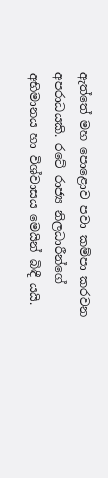ඇත්තේ මහ පොළොව පවා කම්පා කරවන අපරාධයකි. රටේ රාජ්‍ය නිලධාරීන්ගේ අභිමානය හා විශ්වාසය මෙයින් බිඳී යයි.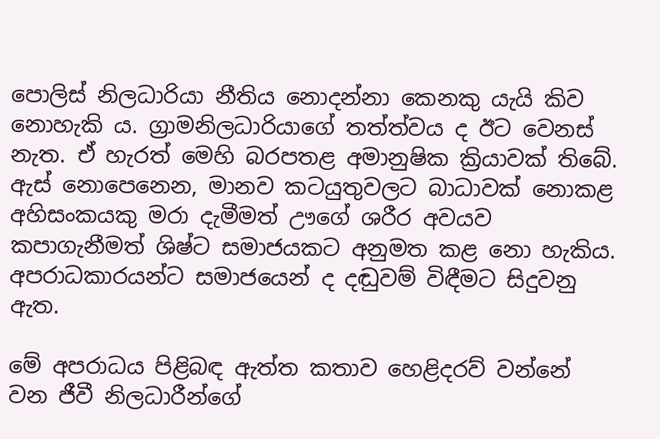පොලිස් නිලධාරියා නීතිය නොදන්නා කෙනකු යැයි කිව නොහැකි ය. ග්‍රාමනිලධාරියාගේ තත්ත්වය ද ඊට වෙනස් නැත. ඒ හැරත් මෙහි බරපතළ අමානුෂික ක්‍රියාවක් තිබේ. ඇස් නොපෙනෙන, මානව කටයුතුවලට බාධාවක් නොකළ අහිසංකයකු මරා දැමීමත් ඌගේ ශරීර අවයව කපාගැනීමත් ශිෂ්ට සමාජයකට අනුමත කළ නො හැකිය. අපරාධකාරයන්ට සමාජයෙන් ද දඬුවම් විඳීමට සිදුවනු ඇත.

මේ අපරාධය පිළිබඳ ඇත්ත කතාව හෙළිදරව් වන්නේ වන ජීවී නිලධාරීන්ගේ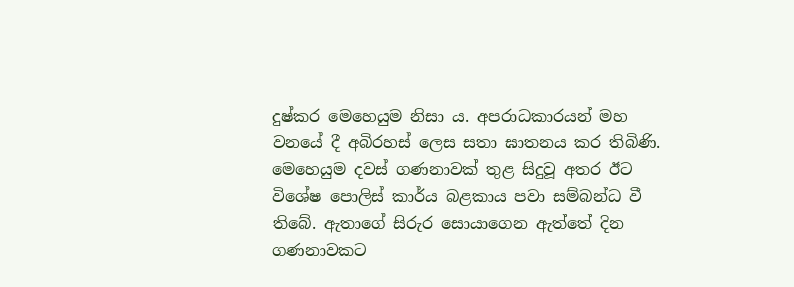දුෂ්කර මෙහෙයුම නිසා ය. අපරාධකාරයන් මහ වනයේ දී අබිරහස් ලෙස සතා ඝාතනය කර තිබිණි. මෙහෙයුම දවස් ගණනාවක් තුළ සිදුවූ අතර ඊට විශේෂ පොලිස් කාර්ය බළකාය පවා සම්බන්ධ වී තිබේ. ඇතාගේ සිරුර සොයාගෙන ඇත්තේ දින ගණනාවකට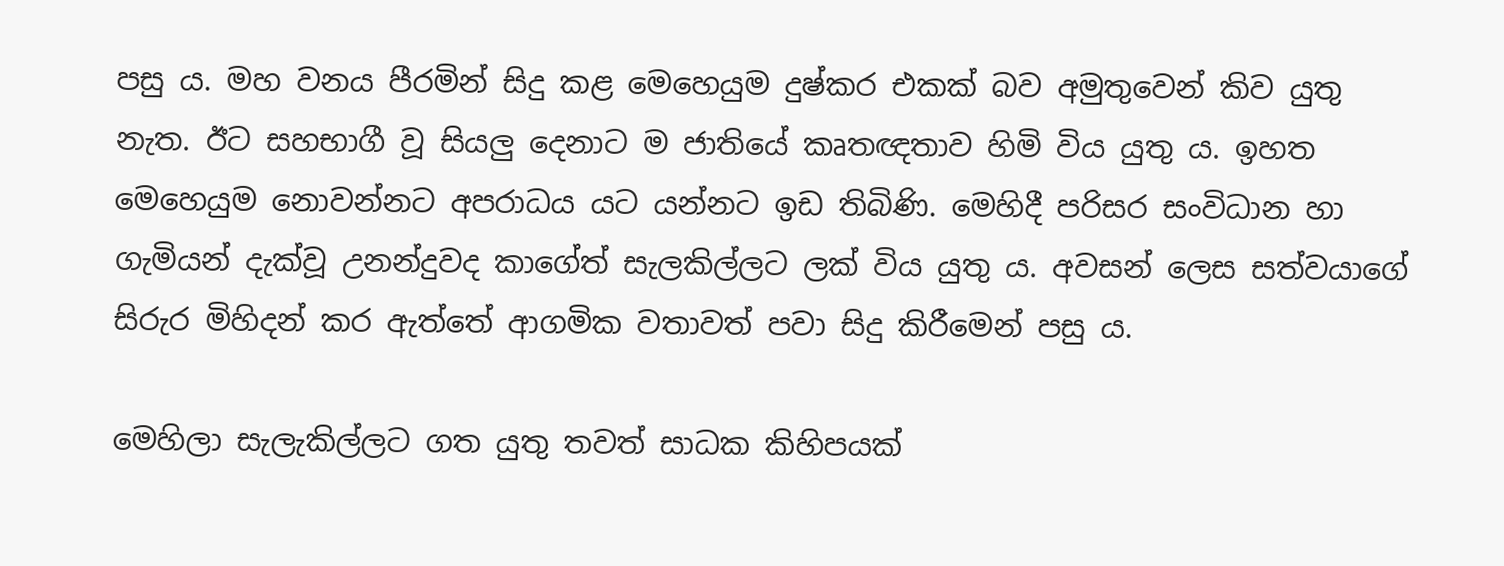පසු ය. මහ වනය පීරමින් සිදු කළ මෙහෙයුම දුෂ්කර එකක් බව අමුතුවෙන් කිව යුතු නැත. ඊට සහභාගී වූ සියලු දෙනාට ම ජාතියේ කෘතඥතාව හිමි විය යුතු ය. ඉහත මෙහෙයුම නොවන්නට අපරාධය යට යන්නට ඉඩ තිබිණි. මෙහිදී පරිසර සංවිධාන හා ගැමියන් දැක්වූ උනන්දුවද කාගේත් සැලකිල්ලට ලක් විය යුතු ය. අවසන් ලෙස සත්වයාගේ සිරුර මිහිදන් කර ඇත්තේ ආගමික වතාවත් පවා සිදු කිරීමෙන් පසු ය.

මෙහිලා සැලැකිල්ලට ගත යුතු තවත් සාධක කිහිපයක්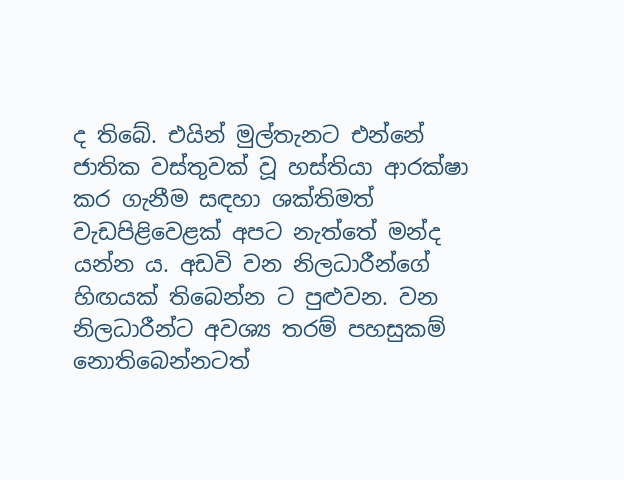ද තිබේ. එයින් මුල්තැනට එන්නේ ජාතික වස්තුවක් වූ හස්තියා ආරක්ෂා කර ගැනීම සඳහා ශක්තිමත් වැඩපිළිවෙළක් අපට නැත්තේ මන්ද යන්න ය. අඩවි වන නිලධාරීන්ගේ හිඟයක් තිබෙන්න ට පුළුවන. වන නිලධාරීන්ට අවශ්‍ය තරම් පහසුකම් නොතිබෙන්නටත්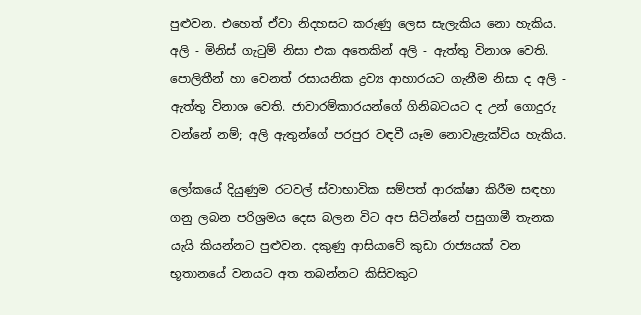පුළුවන. එහෙත් ඒවා නිදහසට කරුණු ලෙස සැලැකිය නො හැකිය. අලි - මිනිස් ගැටුම් නිසා එක ‍අතෙකින් අලි - ඇත්තු විනාශ වෙති. පොලිතීන් හා වෙනත් රසායනික ද්‍රව්‍ය ආහාරයට ගැනීම නිසා ද අලි - ඇත්තු විනාශ වෙති. ජාවාරම්කාරයන්ගේ ගිනිබටයට ද උන් ගොදුරු වන්නේ නම්; අලි ඇතුන්ගේ පරපුර වඳවී යෑම නොවැළැක්විය හැකිය.

ලෝකයේ දියුණුම රටවල් ස්වාභාවික සම්පත් ආරක්ෂා කිරීම සඳහා ගනු ලබන පරිශ්‍රමය දෙස බලන විට අප සිටින්නේ පසුගාමී තැනක යැයි කියන්නට පුළුවන. දකුණු ආසියාවේ කුඩා රාජ්‍යයක් වන භූතානයේ වනයට අත තබන්නට කිසිවකුට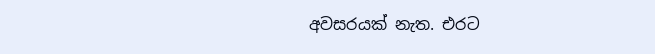අවසරයක් නැත. එරට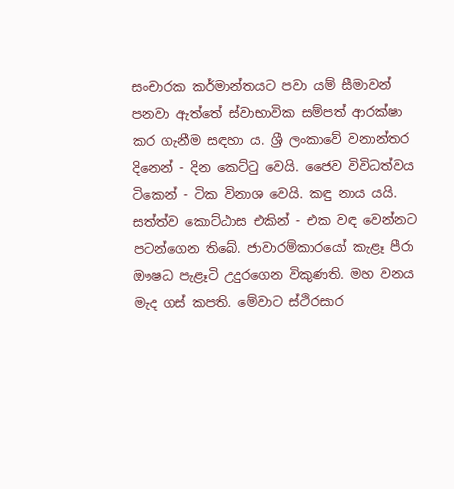සංචාරක කර්මාන්තයට පවා යම් සීමාවන් පනවා ඇත්තේ ස්වාභාවික සම්පත් ආරක්ෂා කර ගැනීම සඳහා ය. ශ්‍රී ලංකාවේ වනාන්තර දිනෙන් - දින කෙට්ටු වෙයි. ජෛව විවිධත්වය ටිකෙන් - ටික විනාශ වෙයි. කඳු නාය යයි. සත්ත්ව කොට්ඨාස එකින් - එක වඳ‍ වෙන්නට පටන්ගෙන තිබේ. ජාවාරම්කාරයෝ කැළෑ පීරා ඖෂධ පැළෑටි උදුරගෙන විකුණති. මහ වනය මැද ගස් කපති. මේවාට ස්ථිරසාර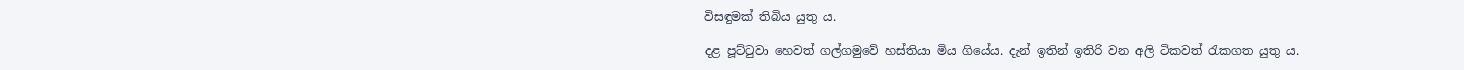විසඳුමක් තිබිය යුතු ය.

දළ පූට්ටුවා හෙවත් ගල්ගමුවේ හස්තියා මිය ගියේය. දැන් ඉතින් ඉතිරි වන අලි ටිකවත් රැකගත යුතු ය.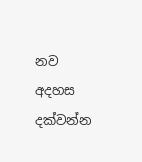නව අදහස දක්වන්න